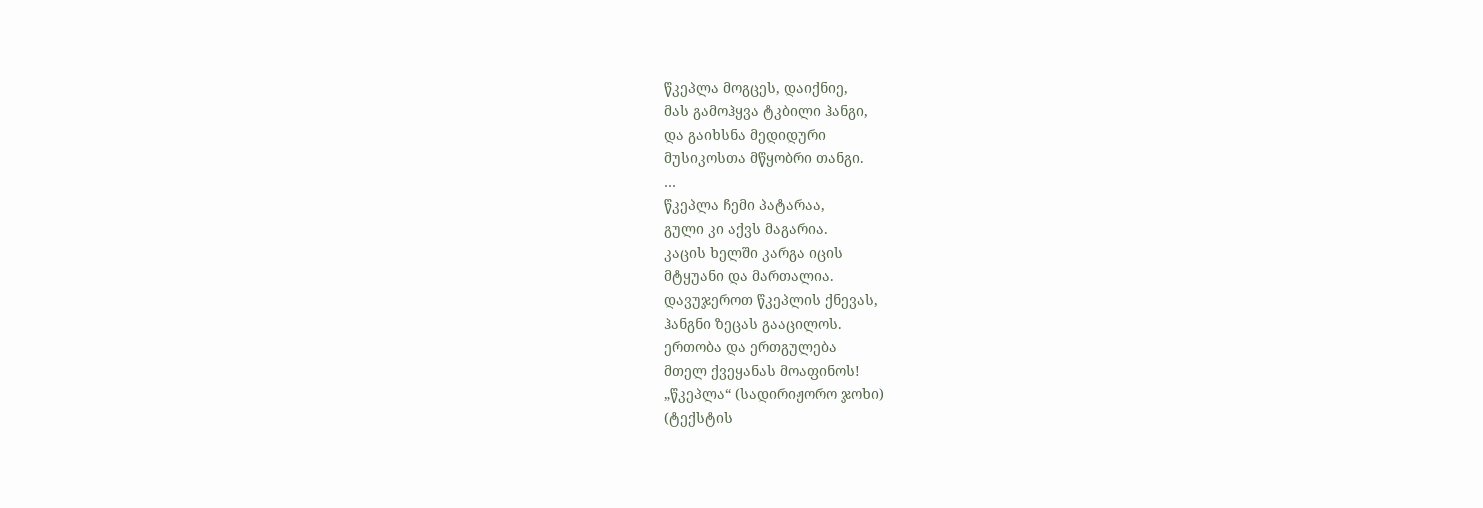წკეპლა მოგცეს, დაიქნიე,
მას გამოჰყვა ტკბილი ჰანგი,
და გაიხსნა მედიდური
მუსიკოსთა მწყობრი თანგი.
…
წკეპლა ჩემი პატარაა,
გული კი აქვს მაგარია.
კაცის ხელში კარგა იცის
მტყუანი და მართალია.
დავუჯეროთ წკეპლის ქნევას,
ჰანგნი ზეცას გააცილოს.
ერთობა და ერთგულება
მთელ ქვეყანას მოაფინოს!
„წკეპლა“ (სადირიჟორო ჯოხი)
(ტექსტის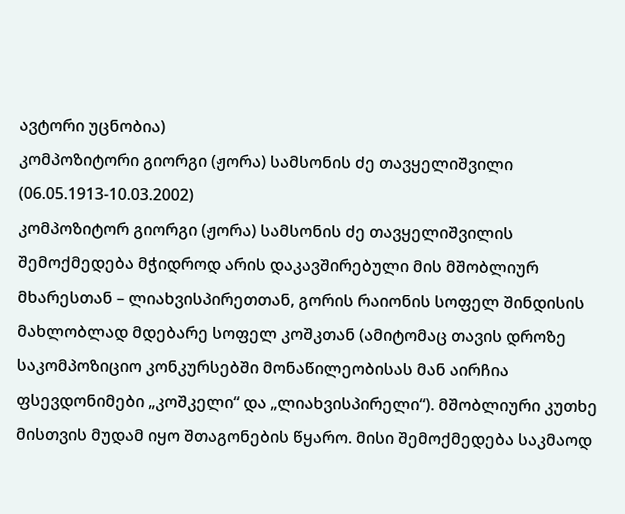ავტორი უცნობია)
კომპოზიტორი გიორგი (ჟორა) სამსონის ძე თავყელიშვილი (06.05.1913-10.03.2002)
კომპოზიტორ გიორგი (ჟორა) სამსონის ძე თავყელიშვილის შემოქმედება მჭიდროდ არის დაკავშირებული მის მშობლიურ მხარესთან – ლიახვისპირეთთან, გორის რაიონის სოფელ შინდისის მახლობლად მდებარე სოფელ კოშკთან (ამიტომაც თავის დროზე საკომპოზიციო კონკურსებში მონაწილეობისას მან აირჩია ფსევდონიმები „კოშკელი“ და „ლიახვისპირელი“). მშობლიური კუთხე მისთვის მუდამ იყო შთაგონების წყარო. მისი შემოქმედება საკმაოდ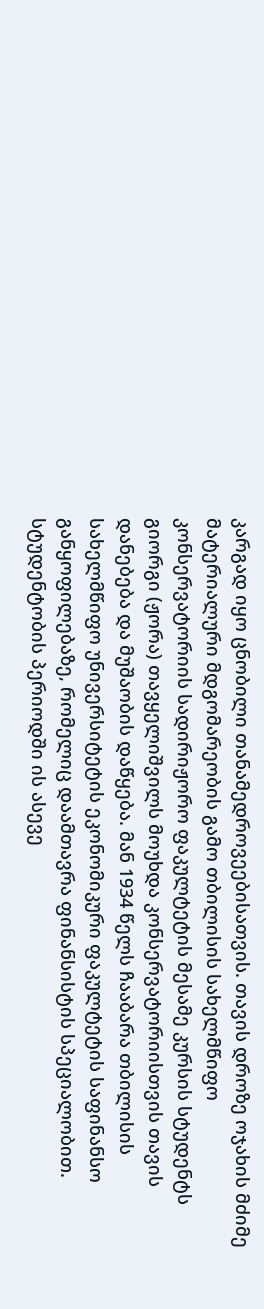კარგად იყო ცნობილი თანამედროვეებისათვის. თავის დროზე ოჯახის მძიმე მატერიალური მდგომარეობის გამო თბილისის სახელმწიფო კონსერვატორიის სადირიჟორო ფაკულტეტის მესამე კურსის სტუდენტს გიორგი (ჟორა) თავყელიშვილს მოუხდა კონსერვატორიისთვის თავის დანებება და მუშაობის დაწყება. მან 1934 წელს ჩააბარა თბილისის სახელმწიფო უნივერსიტეტის ეკონომიკური ფაკულტეტის საფინანსო განყოფილებაზე, რომელიც დაამთავრა ფინანსისტის სპეციალობით. სტუდენტობის პერიოდში ის ასევე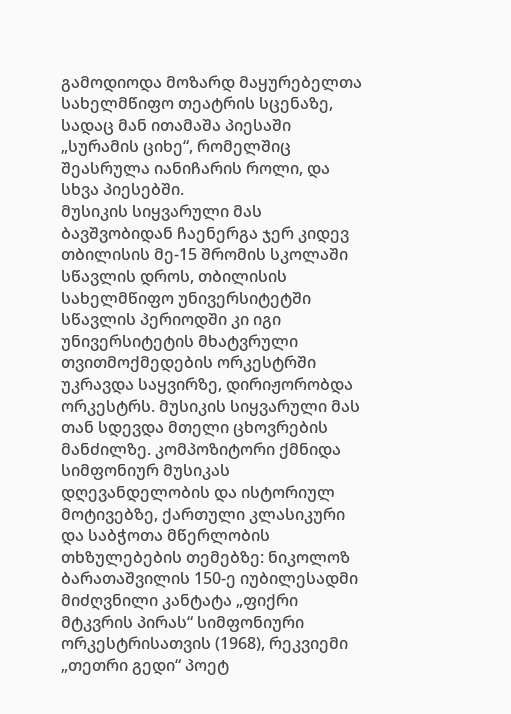გამოდიოდა მოზარდ მაყურებელთა სახელმწიფო თეატრის სცენაზე, სადაც მან ითამაშა პიესაში „სურამის ციხე“, რომელშიც შეასრულა იანიჩარის როლი, და სხვა პიესებში.
მუსიკის სიყვარული მას ბავშვობიდან ჩაენერგა ჯერ კიდევ თბილისის მე-15 შრომის სკოლაში სწავლის დროს, თბილისის სახელმწიფო უნივერსიტეტში სწავლის პერიოდში კი იგი უნივერსიტეტის მხატვრული თვითმოქმედების ორკესტრში უკრავდა საყვირზე, დირიჟორობდა ორკესტრს. მუსიკის სიყვარული მას თან სდევდა მთელი ცხოვრების მანძილზე. კომპოზიტორი ქმნიდა სიმფონიურ მუსიკას დღევანდელობის და ისტორიულ მოტივებზე, ქართული კლასიკური და საბჭოთა მწერლობის თხზულებების თემებზე: ნიკოლოზ ბარათაშვილის 150-ე იუბილესადმი მიძღვნილი კანტატა „ფიქრი მტკვრის პირას“ სიმფონიური ორკესტრისათვის (1968), რეკვიემი „თეთრი გედი“ პოეტ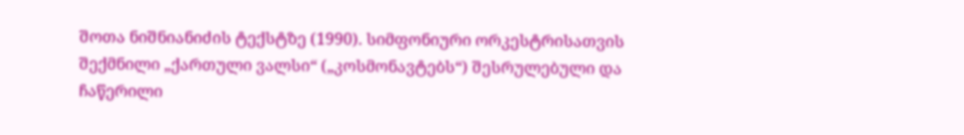შოთა ნიშნიანიძის ტექსტზე (1990). სიმფონიური ორკესტრისათვის შექმნილი „ქართული ვალსი“ („კოსმონავტებს“) შესრულებული და ჩაწერილი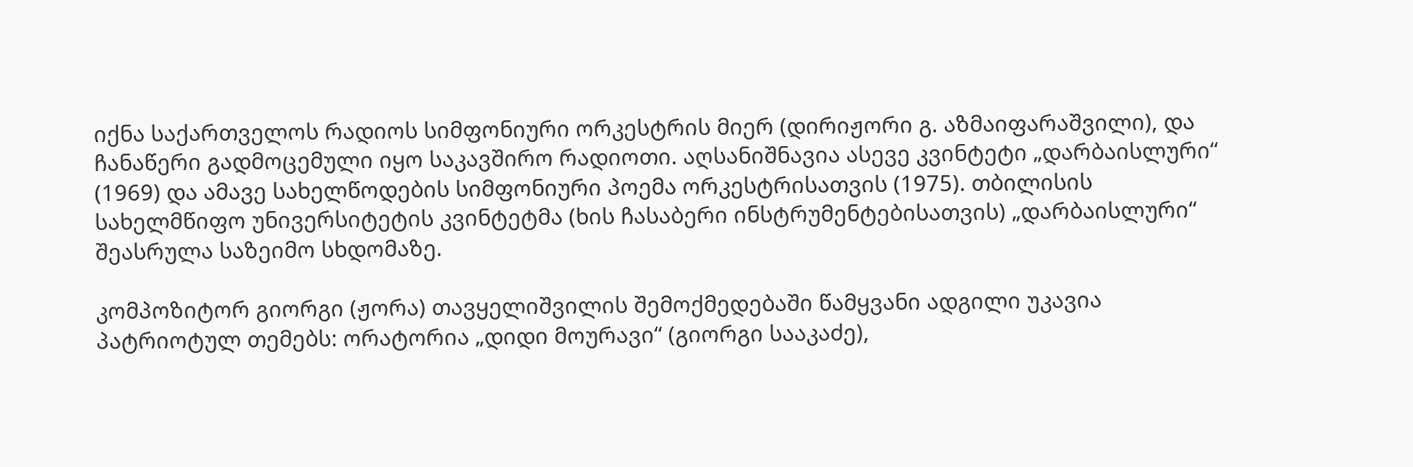იქნა საქართველოს რადიოს სიმფონიური ორკესტრის მიერ (დირიჟორი გ. აზმაიფარაშვილი), და ჩანაწერი გადმოცემული იყო საკავშირო რადიოთი. აღსანიშნავია ასევე კვინტეტი „დარბაისლური“ (1969) და ამავე სახელწოდების სიმფონიური პოემა ორკესტრისათვის (1975). თბილისის სახელმწიფო უნივერსიტეტის კვინტეტმა (ხის ჩასაბერი ინსტრუმენტებისათვის) „დარბაისლური“ შეასრულა საზეიმო სხდომაზე.

კომპოზიტორ გიორგი (ჟორა) თავყელიშვილის შემოქმედებაში წამყვანი ადგილი უკავია პატრიოტულ თემებს: ორატორია „დიდი მოურავი“ (გიორგი სააკაძე),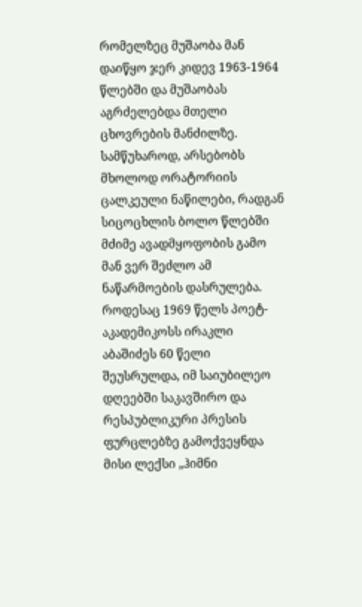რომელზეც მუშაობა მან დაიწყო ჯერ კიდევ 1963-1964 წლებში და მუშაობას აგრძელებდა მთელი ცხოვრების მანძილზე. სამწუხაროდ, არსებობს მხოლოდ ორატორიის ცალკეული ნაწილები, რადგან სიცოცხლის ბოლო წლებში მძიმე ავადმყოფობის გამო მან ვერ შეძლო ამ ნაწარმოების დასრულება.
როდესაც 1969 წელს პოეტ-აკადემიკოსს ირაკლი აბაშიძეს 60 წელი შეუსრულდა, იმ საიუბილეო დღეებში საკავშირო და რესპუბლიკური პრესის ფურცლებზე გამოქვეყნდა მისი ლექსი „ჰიმნი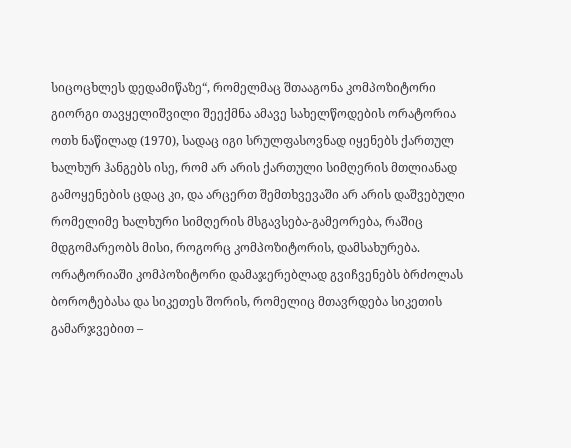სიცოცხლეს დედამიწაზე“, რომელმაც შთააგონა კომპოზიტორი გიორგი თავყელიშვილი შეექმნა ამავე სახელწოდების ორატორია ოთხ ნაწილად (1970), სადაც იგი სრულფასოვნად იყენებს ქართულ ხალხურ ჰანგებს ისე, რომ არ არის ქართული სიმღერის მთლიანად გამოყენების ცდაც კი, და არცერთ შემთხვევაში არ არის დაშვებული რომელიმე ხალხური სიმღერის მსგავსება-გამეორება, რაშიც მდგომარეობს მისი, როგორც კომპოზიტორის, დამსახურება. ორატორიაში კომპოზიტორი დამაჯერებლად გვიჩვენებს ბრძოლას ბოროტებასა და სიკეთეს შორის, რომელიც მთავრდება სიკეთის გამარჯვებით –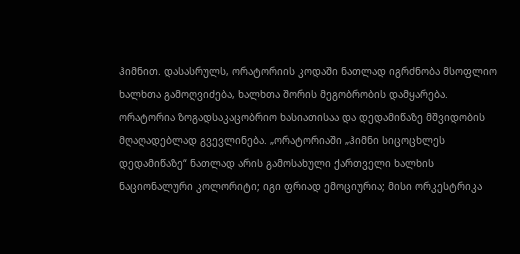ჰიმნით. დასასრულს, ორატორიის კოდაში ნათლად იგრძნობა მსოფლიო ხალხთა გამოღვიძება, ხალხთა შორის მეგობრობის დამყარება. ორატორია ზოგადსაკაცობრიო ხასიათისაა და დედამიწაზე მშვიდობის მღაღადებლად გვევლინება. „ორატორიაში „ჰიმნი სიცოცხლეს დედამიწაზე“ ნათლად არის გამოსახული ქართველი ხალხის ნაციონალური კოლორიტი; იგი ფრიად ემოციურია; მისი ორკესტრიკა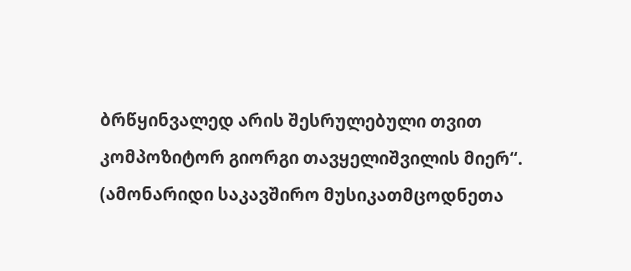ბრწყინვალედ არის შესრულებული თვით კომპოზიტორ გიორგი თავყელიშვილის მიერ“. (ამონარიდი საკავშირო მუსიკათმცოდნეთა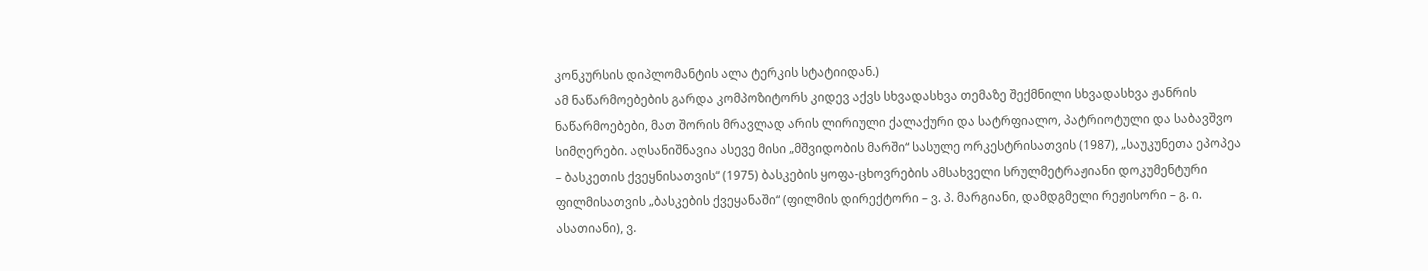კონკურსის დიპლომანტის ალა ტერკის სტატიიდან.)
ამ ნაწარმოებების გარდა კომპოზიტორს კიდევ აქვს სხვადასხვა თემაზე შექმნილი სხვადასხვა ჟანრის ნაწარმოებები, მათ შორის მრავლად არის ლირიული ქალაქური და სატრფიალო, პატრიოტული და საბავშვო სიმღერები. აღსანიშნავია ასევე მისი „მშვიდობის მარში“ სასულე ორკესტრისათვის (1987), „საუკუნეთა ეპოპეა – ბასკეთის ქვეყნისათვის“ (1975) ბასკების ყოფა-ცხოვრების ამსახველი სრულმეტრაჟიანი დოკუმენტური ფილმისათვის „ბასკების ქვეყანაში“ (ფილმის დირექტორი – ვ. პ. მარგიანი, დამდგმელი რეჟისორი – გ. ი. ასათიანი), ვ.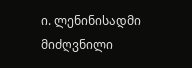ი. ლენინისადმი მიძღვნილი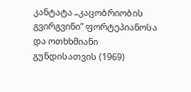კანტატა „კაცობრიობის გვირგვინი“ ფორტეპიანოსა და ოთხხმიანი გუნდისათვის (1969)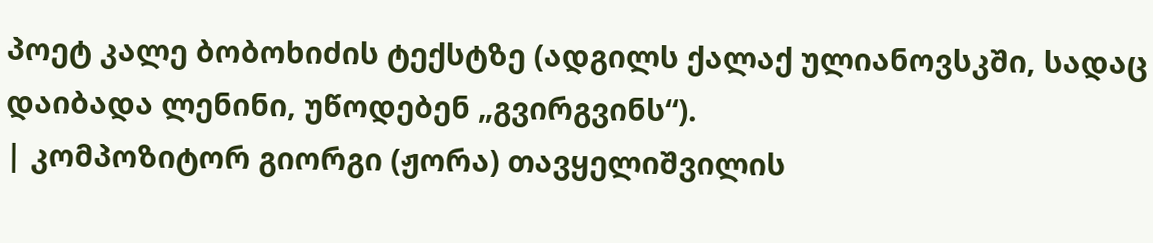პოეტ კალე ბობოხიძის ტექსტზე (ადგილს ქალაქ ულიანოვსკში, სადაც დაიბადა ლენინი, უწოდებენ „გვირგვინს“).
| კომპოზიტორ გიორგი (ჟორა) თავყელიშვილის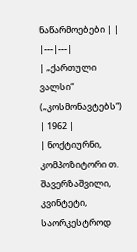ნაწარმოებები | |
|---|---|
| „ქართული ვალსი“ („კოსმონავტებს“) | 1962 |
| ნოქტიურნი, კომპოზიტორი თ. შავერზაშვილი, კვინტეტი, საორკესტროდ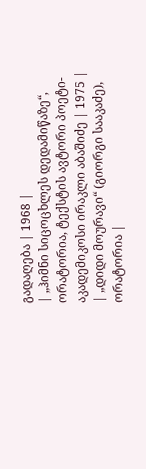გადაღება | 1968 |
| „ჰიმნი სიცოცხლეს დედამიწაზე“, ორატორია, ტექსტის ავტორი პოეტი-აკადემიკოსი ირაკლი აბაშიძე | 1975 |
| „დიდი მოურავი“ (გიორგი სააკაძე), ორატორია |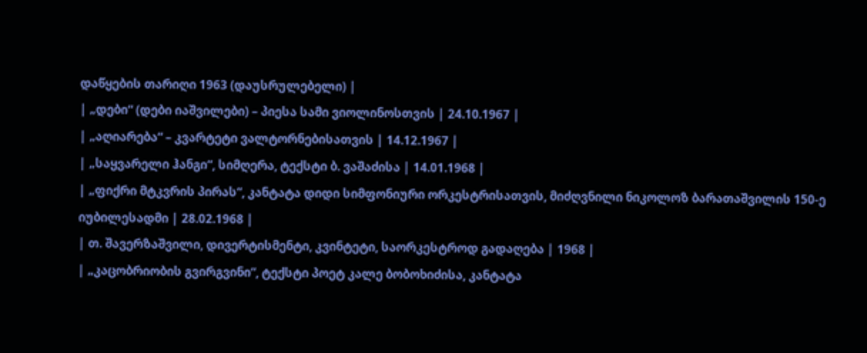დაწყების თარიღი 1963 (დაუსრულებელი) |
| „დები“ (დები იაშვილები) – პიესა სამი ვიოლინოსთვის | 24.10.1967 |
| „აღიარება“ – კვარტეტი ვალტორნებისათვის | 14.12.1967 |
| „საყვარელი ჰანგი“, სიმღერა, ტექსტი ბ. ვაშაძისა | 14.01.1968 |
| „ფიქრი მტკვრის პირას“, კანტატა დიდი სიმფონიური ორკესტრისათვის, მიძღვნილი ნიკოლოზ ბარათაშვილის 150-ე იუბილესადმი | 28.02.1968 |
| თ. შავერზაშვილი, დივერტისმენტი, კვინტეტი, საორკესტროდ გადაღება | 1968 |
| „კაცობრიობის გვირგვინი“, ტექსტი პოეტ კალე ბობოხიძისა, კანტატა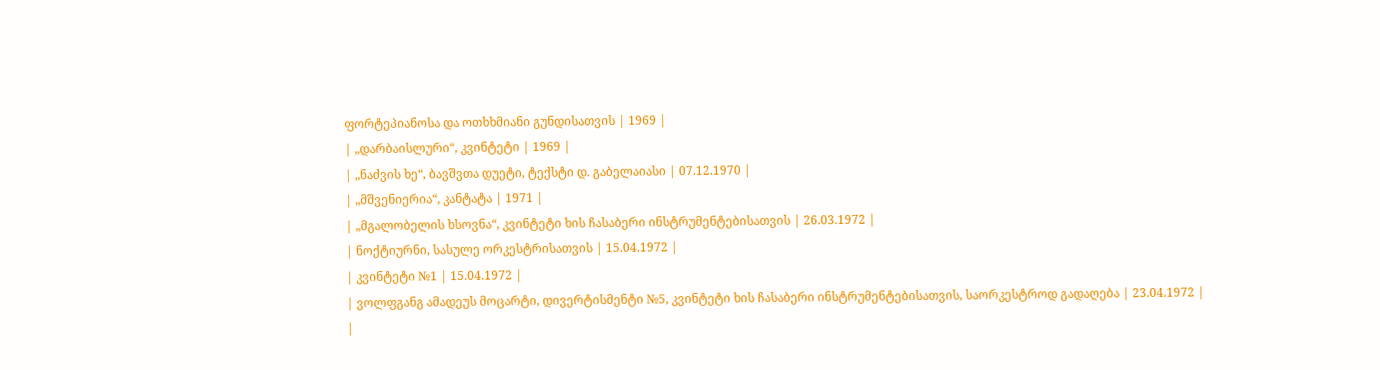ფორტეპიანოსა და ოთხხმიანი გუნდისათვის | 1969 |
| „დარბაისლური“, კვინტეტი | 1969 |
| „ნაძვის ხე“, ბავშვთა დუეტი, ტექსტი დ. გაბელაიასი | 07.12.1970 |
| „მშვენიერია“, კანტატა | 1971 |
| „მგალობელის ხსოვნა“, კვინტეტი ხის ჩასაბერი ინსტრუმენტებისათვის | 26.03.1972 |
| ნოქტიურნი, სასულე ორკესტრისათვის | 15.04.1972 |
| კვინტეტი №1 | 15.04.1972 |
| ვოლფგანგ ამადეუს მოცარტი, დივერტისმენტი №5, კვინტეტი ხის ჩასაბერი ინსტრუმენტებისათვის, საორკესტროდ გადაღება | 23.04.1972 |
|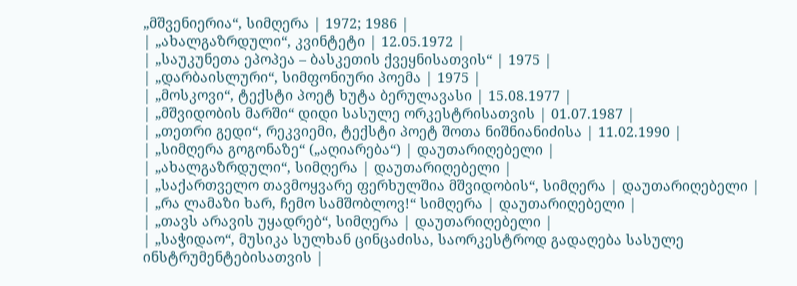„მშვენიერია“, სიმღერა | 1972; 1986 |
| „ახალგაზრდული“, კვინტეტი | 12.05.1972 |
| „საუკუნეთა ეპოპეა – ბასკეთის ქვეყნისათვის“ | 1975 |
| „დარბაისლური“, სიმფონიური პოემა | 1975 |
| „მოსკოვი“, ტექსტი პოეტ ხუტა ბერულავასი | 15.08.1977 |
| „მშვიდობის მარში“ დიდი სასულე ორკესტრისათვის | 01.07.1987 |
| „თეთრი გედი“, რეკვიემი, ტექსტი პოეტ შოთა ნიშნიანიძისა | 11.02.1990 |
| „სიმღერა გოგონაზე“ („აღიარება“) | დაუთარიღებელი |
| „ახალგაზრდული“, სიმღერა | დაუთარიღებელი |
| „საქართველო თავმოყვარე ფერხულშია მშვიდობის“, სიმღერა | დაუთარიღებელი |
| „რა ლამაზი ხარ, ჩემო სამშობლოვ!“ სიმღერა | დაუთარიღებელი |
| „თავს არავის უყადრებ“, სიმღერა | დაუთარიღებელი |
| „საჭიდაო“, მუსიკა სულხან ცინცაძისა, საორკესტროდ გადაღება სასულე ინსტრუმენტებისათვის |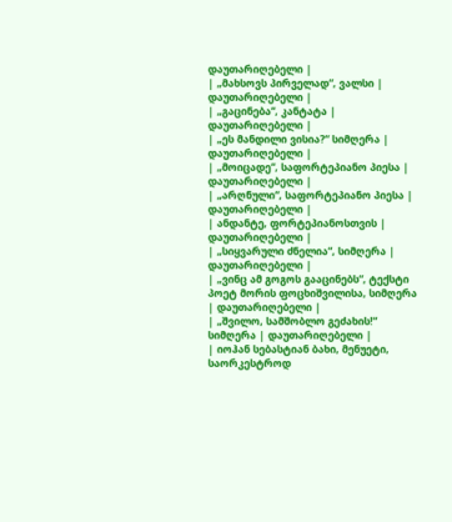დაუთარიღებელი |
| „მახსოვს პირველად“, ვალსი | დაუთარიღებელი |
| „გაცინება“, კანტატა | დაუთარიღებელი |
| „ეს მანდილი ვისია?“ სიმღერა | დაუთარიღებელი |
| „მოიცადე“, საფორტეპიანო პიესა | დაუთარიღებელი |
| „არღნული“, საფორტეპიანო პიესა | დაუთარიღებელი |
| ანდანტე, ფორტეპიანოსთვის | დაუთარიღებელი |
| „სიყვარული ძნელია“, სიმღერა | დაუთარიღებელი |
| „ვინც ამ გოგოს გააცინებს“, ტექსტი პოეტ მორის ფოცხიშვილისა, სიმღერა | დაუთარიღებელი |
| „შვილო, სამშობლო გეძახის!“ სიმღერა | დაუთარიღებელი |
| იოჰან სებასტიან ბახი, მენუეტი, საორკესტროდ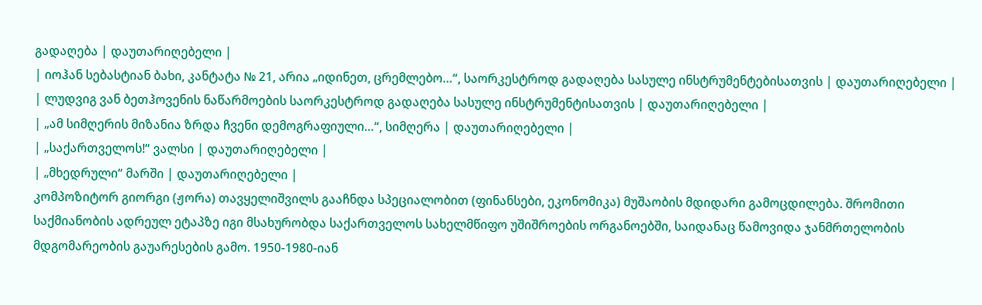გადაღება | დაუთარიღებელი |
| იოჰან სებასტიან ბახი, კანტატა № 21, არია „იდინეთ, ცრემლებო…“, საორკესტროდ გადაღება სასულე ინსტრუმენტებისათვის | დაუთარიღებელი |
| ლუდვიგ ვან ბეთჰოვენის ნაწარმოების საორკესტროდ გადაღება სასულე ინსტრუმენტისათვის | დაუთარიღებელი |
| „ამ სიმღერის მიზანია ზრდა ჩვენი დემოგრაფიული…“, სიმღერა | დაუთარიღებელი |
| „საქართველოს!“ ვალსი | დაუთარიღებელი |
| „მხედრული“ მარში | დაუთარიღებელი |
კომპოზიტორ გიორგი (ჟორა) თავყელიშვილს გააჩნდა სპეციალობით (ფინანსები, ეკონომიკა) მუშაობის მდიდარი გამოცდილება. შრომითი საქმიანობის ადრეულ ეტაპზე იგი მსახურობდა საქართველოს სახელმწიფო უშიშროების ორგანოებში, საიდანაც წამოვიდა ჯანმრთელობის მდგომარეობის გაუარესების გამო. 1950-1980-იან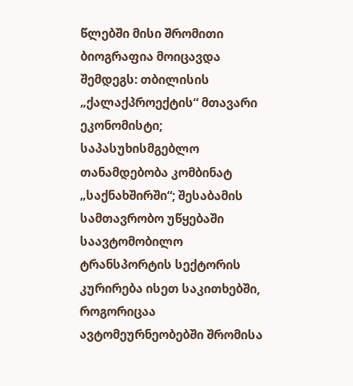წლებში მისი შრომითი ბიოგრაფია მოიცავდა შემდეგს: თბილისის „ქალაქპროექტის“ მთავარი ეკონომისტი; საპასუხისმგებლო თანამდებობა კომბინატ „საქნახშირში“; შესაბამის სამთავრობო უწყებაში საავტომობილო ტრანსპორტის სექტორის კურირება ისეთ საკითხებში, როგორიცაა ავტომეურნეობებში შრომისა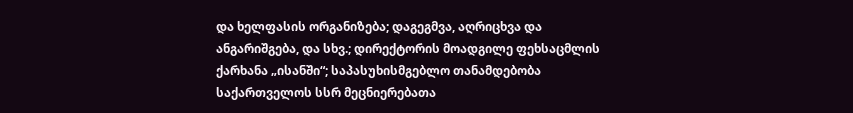და ხელფასის ორგანიზება; დაგეგმვა, აღრიცხვა და ანგარიშგება, და სხვ.; დირექტორის მოადგილე ფეხსაცმლის ქარხანა „ისანში“; საპასუხისმგებლო თანამდებობა საქართველოს სსრ მეცნიერებათა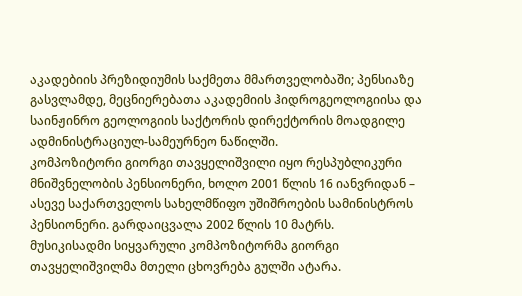აკადებიის პრეზიდიუმის საქმეთა მმართველობაში; პენსიაზე გასვლამდე, მეცნიერებათა აკადემიის ჰიდროგეოლოგიისა და საინჟინრო გეოლოგიის საქტორის დირექტორის მოადგილე ადმინისტრაციულ-სამეურნეო ნაწილში.
კომპოზიტორი გიორგი თავყელიშვილი იყო რესპუბლიკური მნიშვნელობის პენსიონერი, ხოლო 2001 წლის 16 იანვრიდან – ასევე საქართველოს სახელმწიფო უშიშროების სამინისტროს პენსიონერი. გარდაიცვალა 2002 წლის 10 მატრს.
მუსიკისადმი სიყვარული კომპოზიტორმა გიორგი თავყელიშვილმა მთელი ცხოვრება გულში ატარა.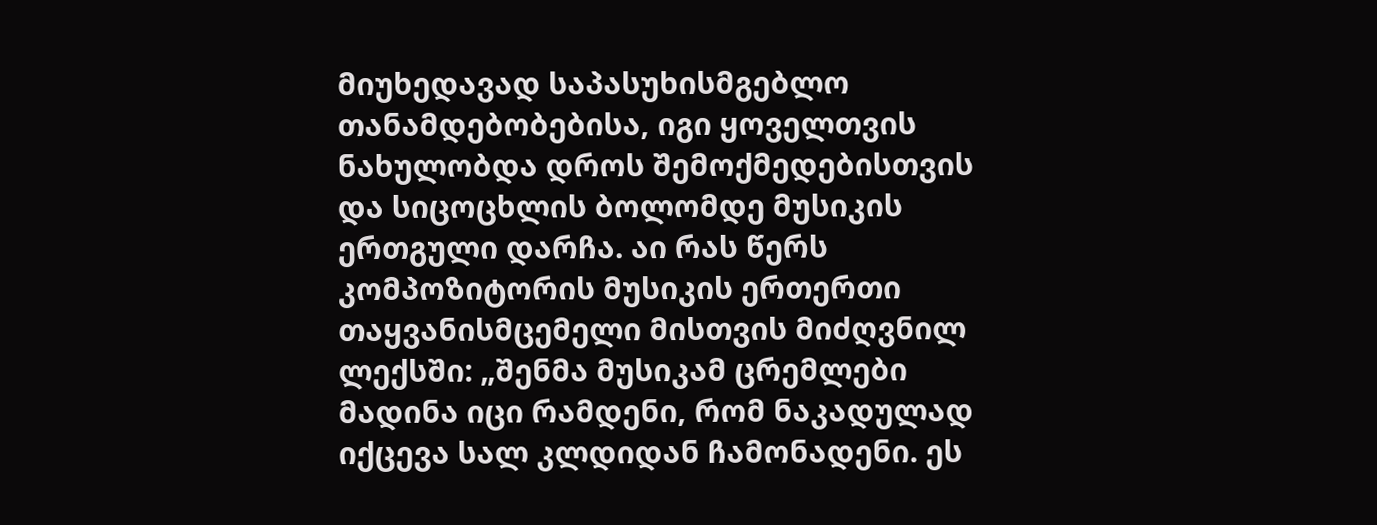მიუხედავად საპასუხისმგებლო თანამდებობებისა, იგი ყოველთვის ნახულობდა დროს შემოქმედებისთვის და სიცოცხლის ბოლომდე მუსიკის ერთგული დარჩა. აი რას წერს კომპოზიტორის მუსიკის ერთერთი თაყვანისმცემელი მისთვის მიძღვნილ ლექსში: „შენმა მუსიკამ ცრემლები მადინა იცი რამდენი, რომ ნაკადულად იქცევა სალ კლდიდან ჩამონადენი. ეს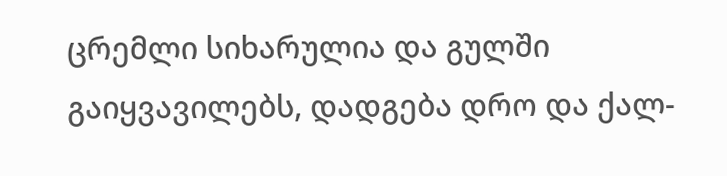ცრემლი სიხარულია და გულში გაიყვავილებს, დადგება დრო და ქალ-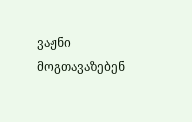ვაჟნი მოგთავაზებენ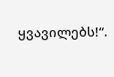ყვავილებს!“.